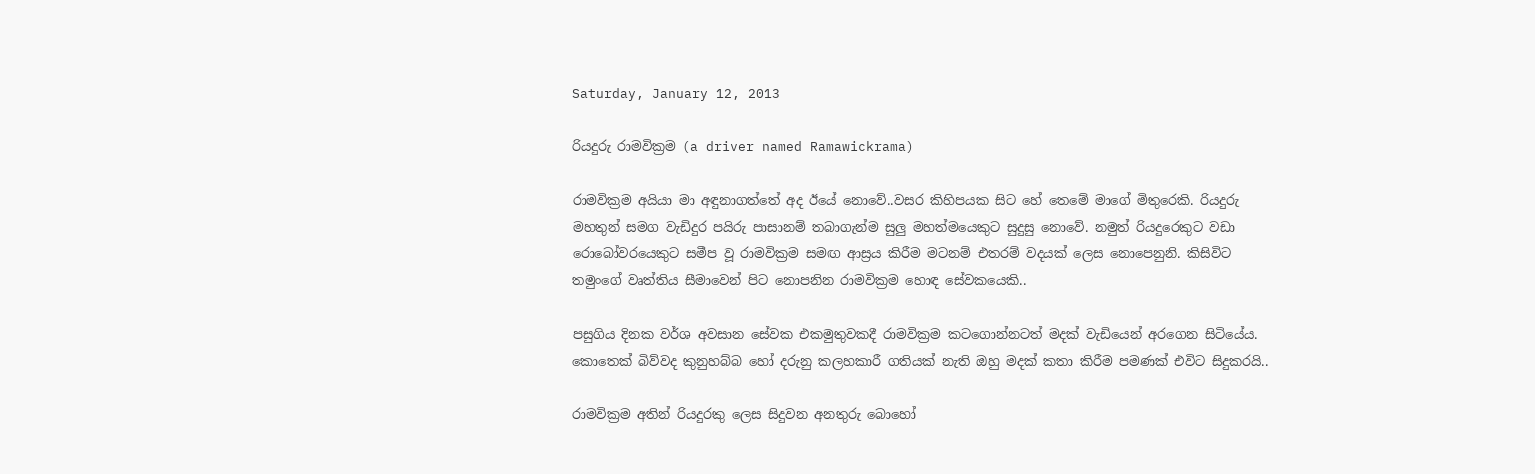Saturday, January 12, 2013

රියදුරු රාමවික්‍රම (a driver named Ramawickrama)

රාමවික්‍රම අයියා මා අඳුනාගත්තේ අද ඊයේ නොවේ..වසර කිහිපයක සිට හේ තෙමේ මාගේ මිතුරෙකි. රියදුරු මහතුන් සමග වැඩිදුර පයිරු පාසානම් තබාගැන්ම සුලු මහත්මයෙකුට සුදුසු නොවේ. නමුත් රියදුරෙකුට වඩා රොබෝවරයෙකුට සමීප වූ රාමවික්‍රම සමඟ ආස්‍රය කිරීම මටනම් එතරම් වදයක් ලෙස නොපෙනුනි. කිසිවිට තමුංගේ වෘත්තිය සීමාවෙන් පිට නොපනින රාමවික්‍රම හොඳ සේවකයෙකි..

පසුගිය දිනක වර්ශ අවසාන සේවක එකමුතුවකදී රාමවික්‍රම කටගොන්නටත් මදක් වැඩියෙන් අරගෙන සිටියේය. කොතෙක් බිව්වද කුනුහබ්බ හෝ දරුනු කලහකාරී ගතියක් නැති ඔහු මදක් කතා කිරීම පමණක් එවිට සිදුකරයි..

රාමවික්‍රම අතින් රියදුරකු ලෙස සිදුවන අනතුරු බොහෝ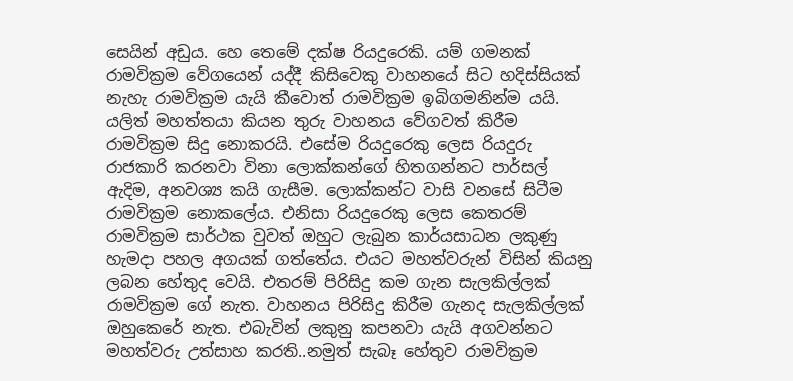සෙයින් අඩුය. හෙ තෙමේ දක්ෂ රියදුරෙකි. යම් ගමනක් රාමවික්‍රම වේගයෙන් යද්දී කිසිවෙකු වාහනයේ සිට හදිස්සියක් නැහැ රාමවික්‍රම යැයි කීවොත් රාමවික්‍රම ඉබිගමනින්ම යයි. යලිත් මහත්තයා කියන තුරු වාහනය වේගවත් කිරීම රාමවික්‍රම සිදු නොකරයි. එසේම රියදුරෙකු ලෙස රියදුරු රාජකාරි කරනවා විනා ලොක්කන්ගේ හිතගන්නට පාර්සල් ඇදිම, අනවශ්‍ය කයි ගැසීම. ලොක්කන්ට වාසි වනසේ සිටීම රාමවික්‍රම නොකලේය. එනිසා රියදුරෙකු ලෙස කෙතරම් රාමවික්‍රම සාර්ථක වුවත් ඔහුට ලැබුන කාර්යසාධන ලකුණු හැමදා පහල අගයක් ගත්තේය. එයට මහත්වරුන් විසින් කියනු ලබන හේතුද වෙයි. එතරම් පිරිසිදු කම ගැන සැලකිල්ලක් රාමවික්‍රම ගේ නැත. වාහනය පිරිසිදු කිරීම ගැනද සැලකිල්ලක් ඔහුකෙරේ නැත. එබැවින් ලකුනු කපනවා යැයි අගවන්නට මහත්වරු උත්සාහ කරති..නමුත් සැබෑ හේතුව රාමවික්‍රම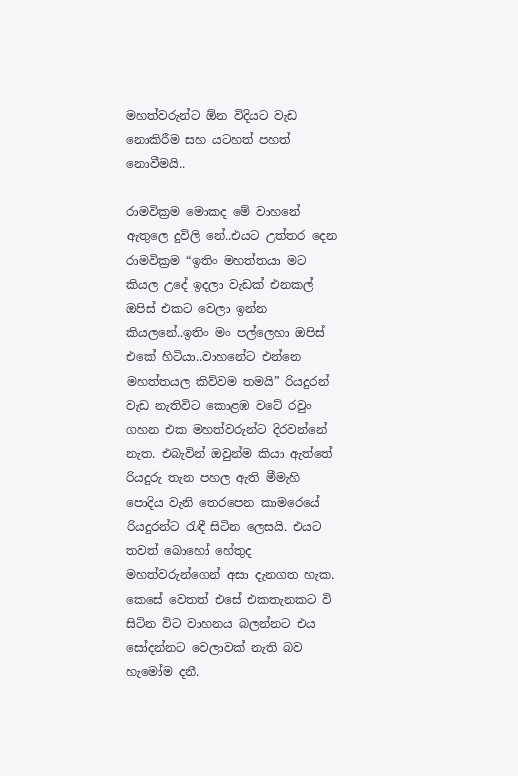මහත්වරුන්ට ඕන විදියට වැඩ නොකිරීම සහ යටහත් පහත් නොවීමයි..

රාමවික්‍රම මොකද මේ වාහනේ ඇතුලෙ දුවිලි නේ..එයට උත්තර දෙන රාමවික්‍රම “ඉතිං මහත්තයා මට කියල උදේ ඉදලා වැඩක් එනකල් ඔපිස් එකට වෙලා ඉන්න කියලනේ..ඉතිං මං පල්ලෙහා ඔපිස් එකේ හිටියා..වාහනේට එන්නෙ මහත්තයල කිව්වම තමයි” රියදුරන් වැඩ නැතිවිට කොළඹ වටේ රවුං ගහන එක මහත්වරුන්ට දිරවන්නේ නැත. එබැවින් ඔවුන්ම කියා ඇත්තේ රියදුරු තැන පහල ඇති මීමැහි පොදිය වැනි තෙරපෙන කාමරෙයේ රියදුරන්ට රැඳී සිටින ලෙසයි. එයට තවත් බොහෝ හේතුද මහත්වරුන්ගෙන් අසා දැනගත හැක. කෙසේ වෙතත් එසේ එකතැනකට වි සිටින විට වාහනය බලන්නට එය සෝදන්නට වෙලාවක් නැති බව හැමෝම දනී.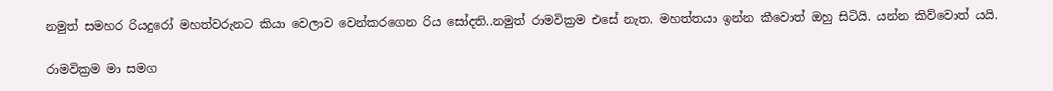නමුත් සමහර රියදුරෝ මහත්වරුනට කියා වෙලාව වෙන්කරගෙන රිය සෝදති..නමුත් රාමවික්‍රම එසේ නැත. මහත්තයා ඉන්න කීවොත් ඔහු සිටියි. යන්න කිව්වොත් යයි.

රාමවික්‍රම මා සමග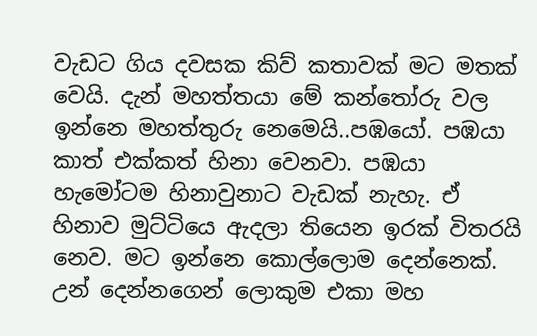වැඩට ගිය දවසක කිව් කතාවක් මට මතක් වෙයි. දැන් මහත්තයා මේ කන්තෝරු වල ඉන්නෙ මහත්තුරු නෙමෙයි..පඹයෝ. පඹයා කාත් එක්කත් හිනා වෙනවා. පඹයා හැමෝටම හිනාවුනාට වැඩක් නැහැ. ඒ හිනාව මුට්ටියෙ ඇදලා තියෙන ඉරක් විතරයි නෙව. මට ඉන්නෙ කොල්ලොම දෙන්නෙක්. උන් දෙන්නගෙන් ලොකුම එකා මහ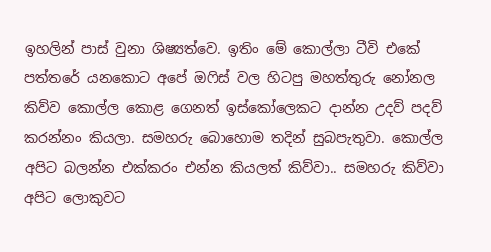ඉහලින් පාස් වුනා ශිෂ්‍යත්වෙ. ඉතිං මේ කොල්ලා ටීවි එකේ පත්තරේ යනකොට අපේ ඔෆිස් වල හිටපු මහත්තුරු නෝනල කිව්ව කොල්ල කොළ ගෙනත් ඉස්කෝලෙකට දාන්න උදව් පදව් කරන්නං කියලා. සමහරු බොහොම තදින් සුබපැතුවා. කොල්ල අපිට බලන්න එක්කරං එන්න කියලත් කිව්වා.. සමහරු කිව්වා අපිට ලොකුවට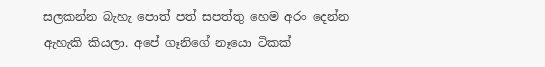සලකන්න බැහැ පොත් පත් සපත්තු හෙම අරං දෙන්න ඇහැකි කියලා. අපේ ගෑනිගේ නෑයො ටිකක්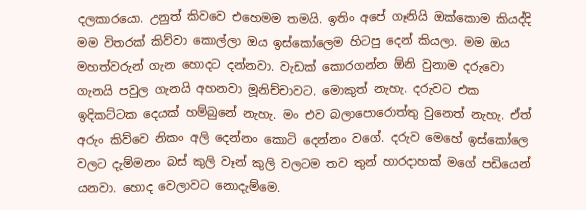දලකාරයො. උනුත් කිවවෙ එහෙමම තමයි. ඉතිං අපේ ගෑනියි ඔක්කොම කියද්දි මම විතරක් කිව්වා කොල්ලා ඔය ඉස්කෝලෙම හිටපු දෙන් කියලා. මම ඔය මහත්වරුන් ගැන හොදට දන්නවා. වැඩක් කොරගන්න ඕනි වුනාම දරුවො ගැනයි පවුල ගැනයි අහනවා මූනිච්චාවට. මොකුත් නැහැ. දරුවට එක ඉදිකට්ටක දෙයක් හම්බුනේ නැහැ. මං එව බලාපොරොත්තු වුනෙත් නැහැ. ඒත් අරුං කිව්වෙ නිකං අලි දෙන්නං කොටි දෙන්නං වගේ. දරුව මෙහේ ඉස්කෝලෙ වලට දැම්මනං බස් කුලි වෑන් කුලි වලටම තව තුන් හාරදාහක් මගේ පඩියෙන් යනවා. හොද වෙලාවට නොදැම්මෙ.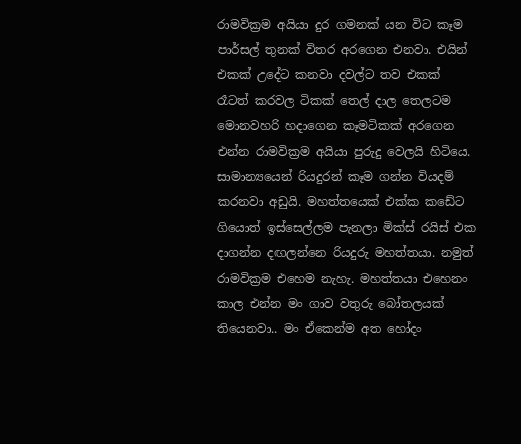රාමවික්‍රම අයියා දුර ගමනක් යන විට කෑම පාර්සල් තුනක් විතර අරගෙන එනවා. එයින් එකක් උදේට කනවා දවල්ට තව එකක් රෑටත් කරවල ටිකක් තෙල් දාල තෙලටම මොනවහරි හදාගෙන කෑමටිකක් අරගෙන එන්න රාමවික්‍රම අයියා පුරුදු වෙලයි හිටියෙ. සාමාන්‍යයෙන් රියදුරන් කෑම ගන්න වියදම් කරනවා අඩුයි. මහත්තයෙක් එක්ක කඩේට ගියොත් ඉස්සෙල්ලම පැනලා මික්ස් රයිස් එක දාගන්න දඟලන්නෙ රියදුරු මහත්තයා. නමුත් රාමවික්‍රම එහෙම නැහැ. මහත්තයා එහෙනං කාල එන්න මං ගාව වතුරු බෝතලයක් තියෙනවා.. මං ඒකෙන්ම අත හෝදං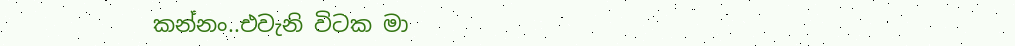කන්නං..එවැනි විටක මා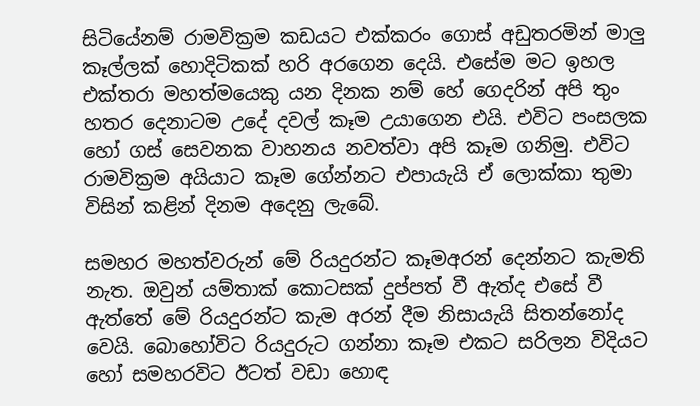සිටියේනම් රාමවික්‍රම කඩයට එක්කරං ගොස් අඩුතරමින් මාලු කෑල්ලක් හොදිටිකක් හරි අරගෙන දෙයි. එසේම මට ඉහල එක්තරා මහත්මයෙකු යන දිනක නම් හේ ගෙදරින් අපි තුං හතර දෙනාටම උදේ දවල් කෑම උයාගෙන එයි. එවිට පංසලක හෝ ගස් සෙවනක වාහනය නවත්වා අපි කෑම ගනිමු. එවිට රාමවික්‍රම අයියාට කෑම ගේන්නට එපායැයි ඒ ලොක්කා තුමා විසින් කළින් දිනම අදෙනු ලැබේ.

සමහර මහත්වරුන් මේ රියදුරන්ට කෑමඅරන් දෙන්නට කැමති නැත. ඔවුන් යම්තාක් කොටසක් දුප්පත් වී ඇත්ද එසේ වී ඇත්තේ මේ රියදුරන්ට කැම අරන් දීම නිසායැයි සිතන්නෝද වෙයි. බොහෝවිට රියදුරුට ගන්නා කෑම එකට සරිලන විදියට හෝ සමහරවිට ඊටත් වඩා හොඳ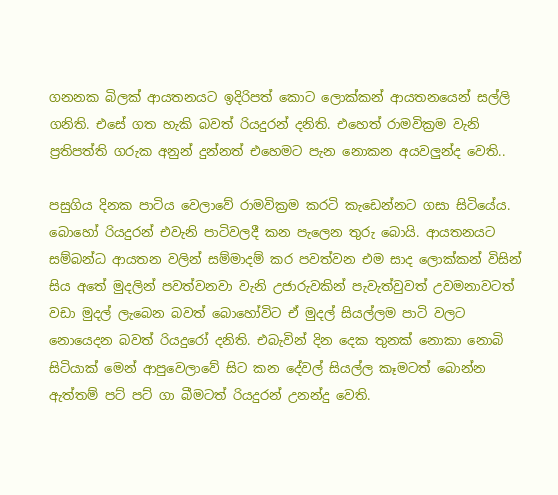ගනනක බිලක් ආයතනයට ඉදිරිපත් කොට ලොක්කන් ආයතනයෙන් සල්ලි ගනිති. එසේ ගත හැකි බවත් රියදුරන් දනිති. එහෙත් රාමවික්‍රම වැනි ප්‍රතිපත්ති ගරුක අනුන් දුන්නත් එහෙමට පැන නොකන අයවලුන්ද වෙති..

පසුගිය දිනක පාටිය වෙලාවේ රාමවික්‍රම කරටි කැඩෙන්නට ගසා සිටියේය. බොහෝ රියදුරන් එවැනි පාටිවලදී කන පැලෙන තුරු බොයි. ආයතනයට සම්බන්ධ ආයතන වලින් සම්මාදම් කර පවත්වන එම සාද ලොක්කන් විසින් සිය අතේ මුදලින් පවත්වනවා වැනි උජාරුවකින් පැවැත්වුවත් උවමනාවටත් වඩා මුදල් ලැබෙන බවත් බොහෝවිට ඒ මුදල් සියල්ලම පාටි වලට නොයෙදන බවත් රියදුරෝ දනිති. එබැවින් දින දෙක තුනක් නොකා නොබි සිටියාක් මෙන් ආපුවෙලාවේ සිට කන දේවල් සියල්ල කෑමටත් බොන්න ඇත්තම් පට් පට් ගා බීමටත් රියදුරන් උනන්දු වෙති.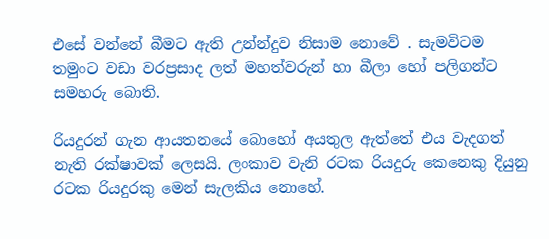එසේ වන්නේ බීමට ඇති උන්න්දුව නිසාම නොවේ . සැමවිටම තමුංට වඩා වරප්‍රසාද ලත් මහත්වරුන් හා බීලා හෝ පලිගන්ට සමහරු බොති.

රියදුරන් ගැන ආයතනයේ බොහෝ අයතුල ඇත්තේ එය වැදගත් නැති රක්ෂාවක් ලෙසයි. ලංකාව වැනි රටක රියදුරු කෙනෙකු දියුනු රටක රියදුරකු මෙන් සැලකිය නොහේ.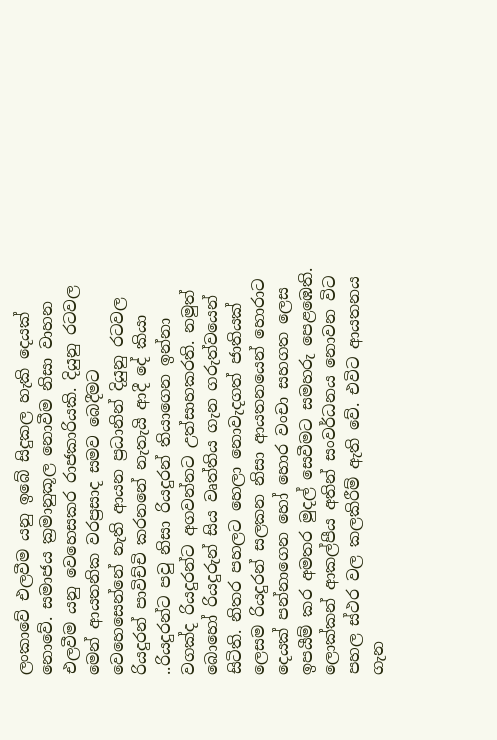ලංකාවේ එලවීම යනු ඉබේ සිදුකල හැකි දෙයක් නොවේ. සමාජය ක්‍රමානුකූල නොවීම නිසා වාහන එලවීම යනු වෙහෙසකර රාජකාරියකි. දියුනු රටවල මෙන් ආයතනික වරප්‍රසාද සමව බෙදීමට වෙහෙසෙන්නේ නැති ආයන ප්‍රධානින් දියුනු රටවල රියදුරන් පාවිච්චි කරනනේ නැතැයි ආදී දේ කියා ..රියදුරන්ට පවු නිසා රියදුරන් තියාගෙන ඉන්නා වගක්ද රියදුරන්ට අගවන්නට උත්සාහකරති. නමුත් බොහෝ රියදුරුන් සිය වෘත්තිය ගැන ගරුත්වයෙන් සිටිති. නිතර පහලට හෙලා නොවැදගත් ජාතියක් ලෙසම රියදුරන් සලකන නිසා ආයතනයෙන් හොරාට දෙයක් පන්නාගෙන හෝ හොර වංචා සහගත ලෙස ඉපයීම් කර අමතර මුදල් සෙවීමට සමහරු පෙළඹෙති. ලොක්කන් ආකල්පීය අතින් සංවර්ධනය නොවන විට පහල ස්ථර වල කලකිරීම් ඇති වේ. එවිට ආයතනය ගැන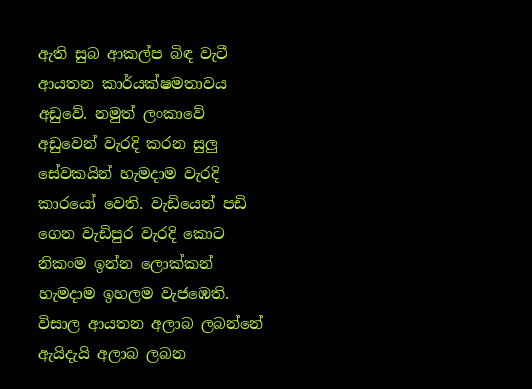ඇති සුබ ආකල්ප බිඳ වැටී ආයතන කාර්යක්ෂමතාවය අඩුවේ. නමුත් ලංකාවේ අඩුවෙන් වැරදි කරන සුලු සේවකයින් හැමදාම වැරදි කාරයෝ වෙති. වැඩියෙන් පඩි ගෙන වැඩිපුර වැරදි කොට නිකංම ඉන්න ලොක්කන් හැමදාම ඉහලම වැජඹෙති. විසාල ආයතන අලාබ ලබන්නේ ඇයිදැයි අලාබ ලබන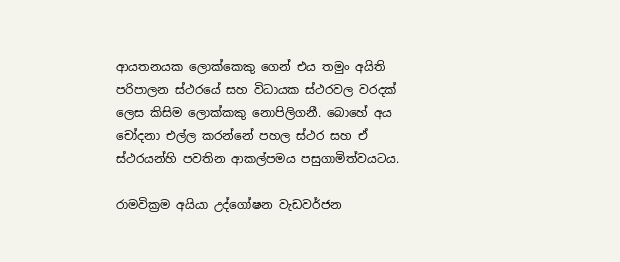ආයතනයක ලොක්කෙකු ගෙන් එය තමුං අයිති පරිපාලන ස්ථරයේ සහ විධායක ස්ථරවල වරදක් ලෙස කිසිම ලොක්කකු නොපිලිගනී. බොහේ අය චෝදනා එල්ල කරන්නේ පහල ස්ථර සහ ඒ ස්ථරයන්හි පවතින ආකල්පමය පසුගාමිත්වයටය.

රාමවික්‍රම අයියා උද්ගෝෂන වැඩවර්ජන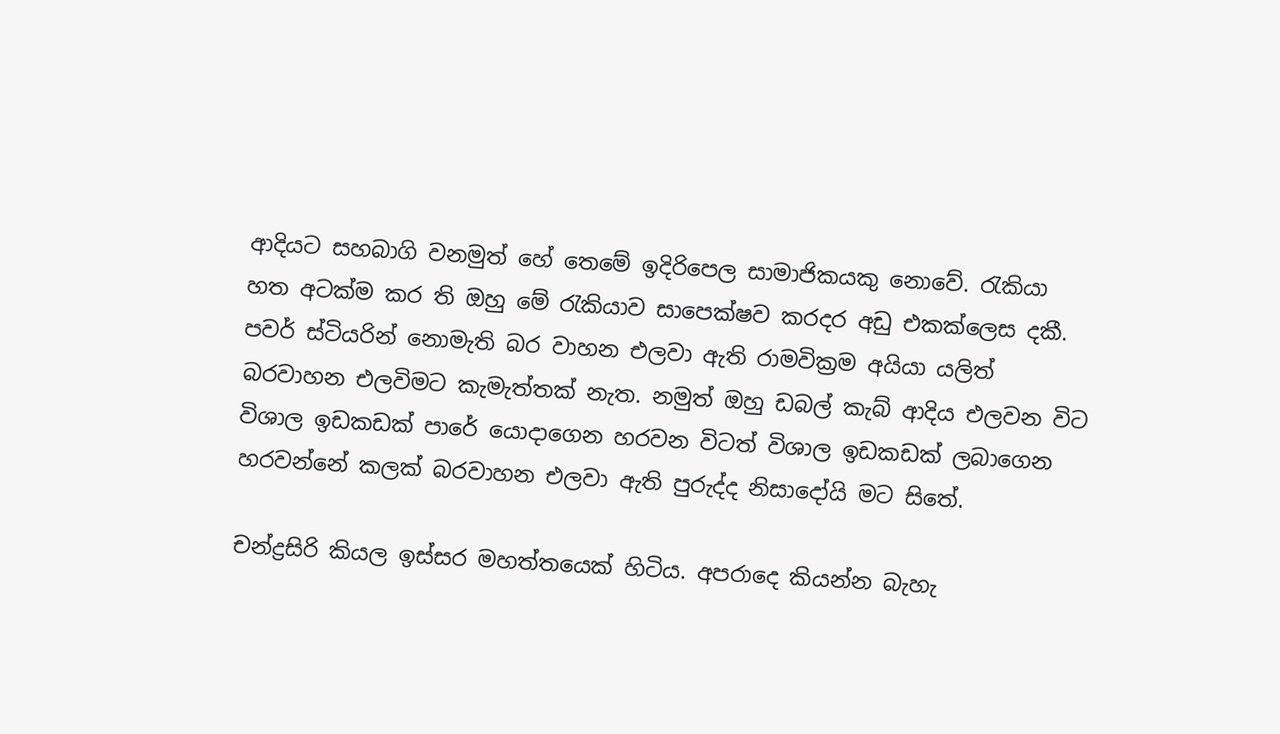ආදියට සහබාගි වනමුත් හේ තෙමේ ඉදිරිපෙල සාමාජිකයකු නොවේ. රැකියා හත අටක්ම කර ති ඔහු මේ රැකියාව සාපෙක්ෂව කරදර අඩු එකක්ලෙස දකී. පවර් ස්ටියරින් නොමැති බර වාහන එලවා ඇති රාමවික්‍රම අයියා යලිත් බරවාහන එලවිමට කැමැත්තක් නැත. නමුත් ඔහු ඩබල් කැබ් ආදිය එලවන විට විශාල ඉඩකඩක් පාරේ යොදාගෙන හරවන විටත් විශාල ඉඩකඩක් ලබාගෙන හරවන්නේ කලක් බරවාහන එලවා ඇති පුරුද්ද නිසාදෝයි මට සිතේ.

චන්ද්‍රසිරි කියල ඉස්සර මහත්තයෙක් හිටිය. අපරාදෙ කියන්න බැහැ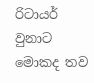රිටායර් වුනාට මොකද තව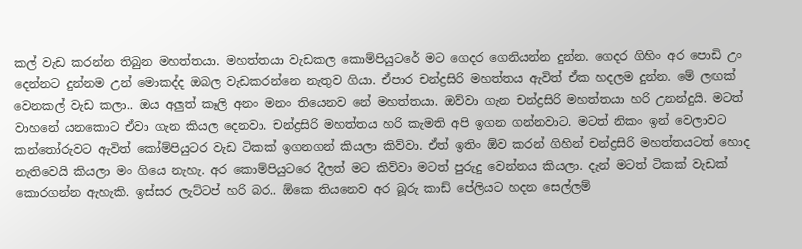කල් වැඩ කරන්න තිබුන මහත්තයා. මහත්තයා වැඩකල කොම්පියුටරේ මට ගෙදර ගෙනියන්න දුන්න. ගෙදර ගිහිං අර පොඩි උං දෙන්නට දුන්නම උන් මොකද්ද ඔබල වැඩකරන්නෙ නැතුව ගියා. ඒපාර චන්ද්‍රසිරි මහත්තය ඇවිත් ඒක හදලම දුන්න. මේ ලඟක් වෙනකල් වැඩ කලා.. ඔය අලුත් කෑලි අනං මනං තියෙනව නේ මහත්තයා. ඔව්වා ගැන චන්ද්‍රසිරි මහත්තයා හරි උනන්දුයි. මටත් වාහනේ යනකොට ඒවා ගැන කියල දෙනවා. චන්ද්‍රසිරි මහත්තය හරි කැමති අපි ඉගන ගන්නවාට. මටත් නිකං ඉන් වෙලාවට කන්තෝරුවට ඇවිත් කෝම්පියුටර වැඩ ටිකක් ඉගනගන් කියලා කිව්වා. ඒත් ඉතිං ඕව කරන් ගිහින් චන්ද්‍රසිරි මහත්තයටත් හොද නැතිවෙයි කියලා මං ගියෙ නැහැ. අර කොම්පියුටරෙ දීලත් මට කිව්වා මටත් පුරුදු වෙන්නය කියලා. දැන් මටත් ටිකක් වැඩක් කොරගන්න ඇහැකි. ඉස්සර ලැට්ටප් හරි බර.. ඕකෙ තියනෙව අර බූරු කාඩ් පේලියට හදන සෙල්ලම්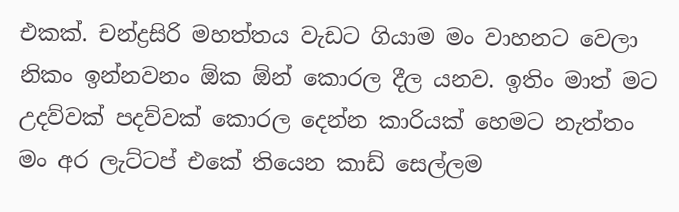එකක්. චන්ද්‍රසිරි මහත්තය වැඩට ගියාම මං වාහනට වෙලා නිකං ඉන්නවනං ඕක ඕන් කොරල දීල යනව. ඉතිං මාත් මට උදව්වක් පදව්වක් කොරල දෙන්න කාරියක් හෙමට නැත්තං මං අර ලැට්ටප් එකේ තියෙන කාඩ් සෙල්ලම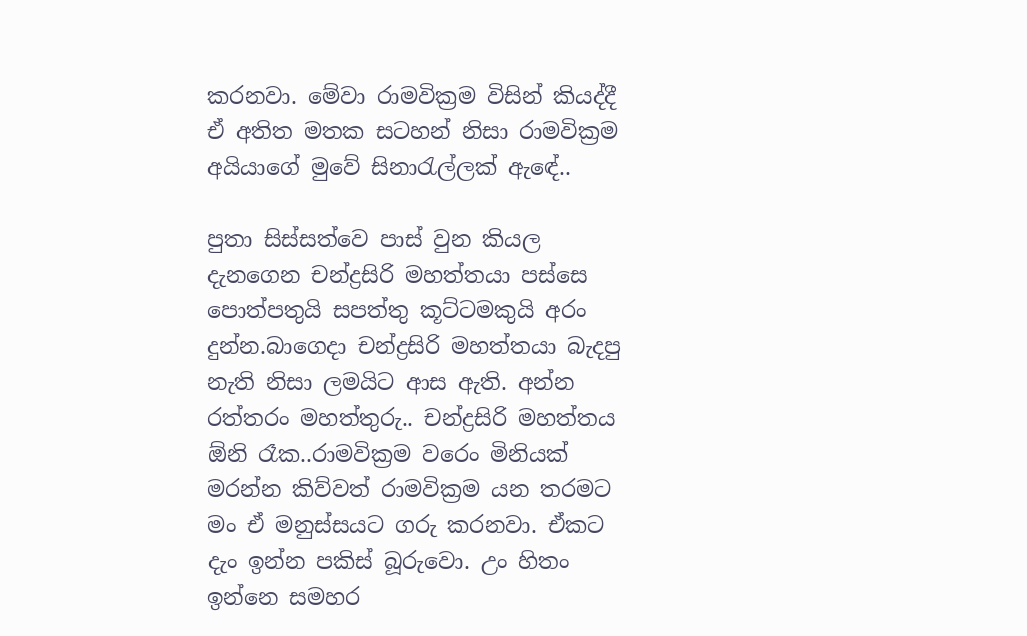කරනවා. මේවා රාමවික්‍රම විසින් කියද්දී ඒ අතිත මතක සටහන් නිසා රාමවික්‍රම අයියාගේ මුවේ සිනාරැල්ලක් ඇඳේ..

පුතා සිස්සත්වෙ පාස් වුන කියල දැනගෙන චන්ද්‍රසිරි මහත්තයා පස්සෙ පොත්පතුයි සපත්තු කූට්ටමකුයි අරං දුන්න.බාගෙදා චන්ද්‍රසිරි මහත්තයා බැදපු නැති නිසා ලමයිට ආස ඇති. අන්න රත්තරං මහත්තුරු.. චන්ද්‍රසිරි මහත්තය ඕනි රෑක..රාමවික්‍රම වරෙං මිනියක් මරන්න කිව්වත් රාමවික්‍රම යන තරමට මං ඒ මනුස්සයට ගරු කරනවා. ඒකට දැං ඉන්න පකිස් බූරුවො. උං හිතං ඉන්නෙ සමහර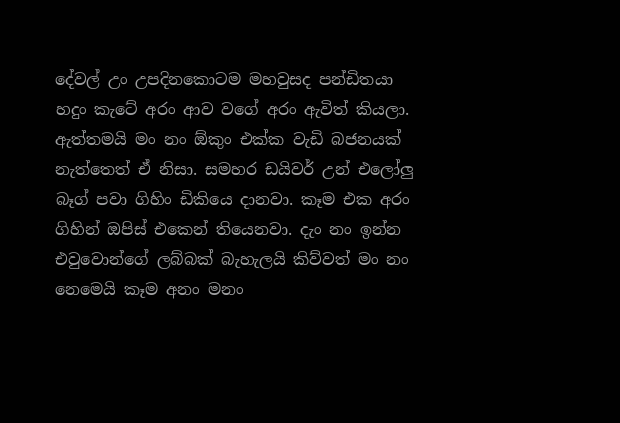දේවල් උං උපදිනකොටම මහවුසද පන්ඩිතයා හදුං කැටේ අරං ආව වගේ අරං ඇවිත් කියලා. ඇත්තමයි මං නං ඕකුං එක්ක වැඩි බජනයක් නැත්තෙත් ඒ නිසා. සමහර ඩයිවර් උන් එලෝලු බෑග් පවා ගිහිං ඩිකියෙ දානවා. කෑම එක අරං ගිහින් ඔපිස් එකෙන් තියෙනවා. දැං නං ඉන්න එවුවොන්ගේ ලබ්බක් බැහැලයි කිව්වත් මං නං නෙමෙයි කෑම අනං මනං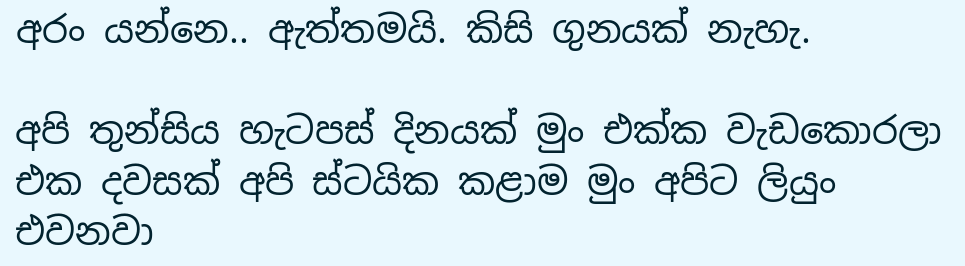අරං යන්නෙ.. ඇත්තමයි. කිසි ගුනයක් නැහැ.

අපි තුන්සිය හැටපස් දිනයක් මුං එක්ක වැඩකොරලා එක දවසක් අපි ස්ටයික කළාම මුං අපිට ලියුං එවනවා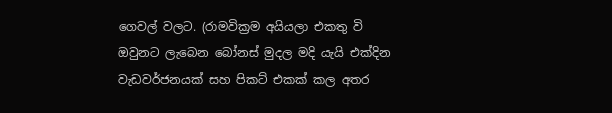ගෙවල් වලට. (රාමවික්‍රම අයියලා එකතු වි ඔවුනට ලැබෙන බෝනස් මුදල මදි යැයි එක්දින වැඩවර්ජනයක් සහ පිකට් එකක් කල අතර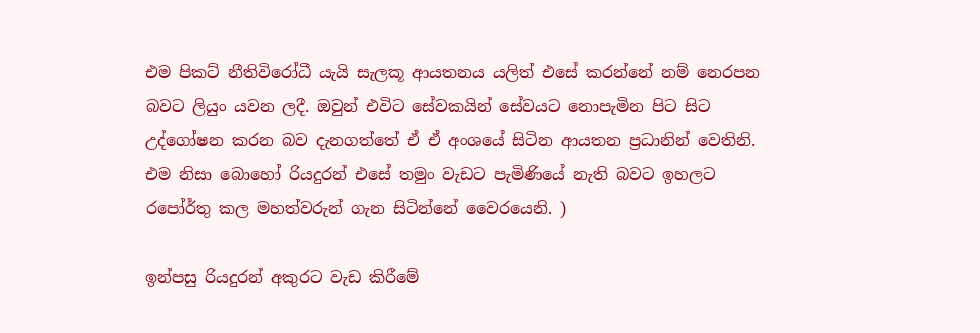එම පිකට් නීතිවිරෝධී යැයි සැලකූ ආයතනය යලිත් එසේ කරන්නේ නම් නෙරපන බවට ලියුං යවන ලදී. ඔවුන් එවිට සේවකයින් සේවයට නොපැමින පිට සිට උද්ගෝෂන කරන බව දැනගත්තේ ඒ ඒ අංශයේ සිටින ආයතන ප්‍රධානින් වෙතිනි. එම නිසා බොහෝ රියදුරන් එසේ තමුං වැඩට පැමිණියේ නැති බවට ඉහලට රපෝර්තු කල මහත්වරුන් ගැන සිටින්නේ වෛරයෙනි. )

ඉන්පසු රියදුරන් අකුරට වැඩ කිරීමේ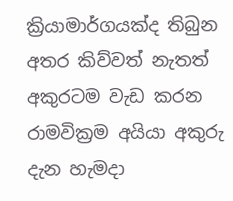ක්‍රියාමාර්ගයක්ද තිබුන අතර කිව්වත් නැතත් අකුරටම වැඩ කරන රාමවික්‍රම අයියා අකුරු දැන හැමදා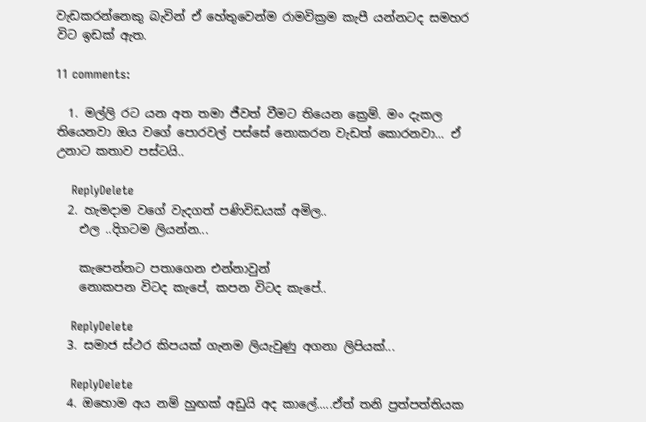වැඩකරන්නෙකු බැවින් ඒ හේතුවෙන්ම රාමවික්‍රම කැපී යන්නටද සමහර විට ඉඩක් ඇත.

11 comments:

  1. මල්ලි රට යන අත තමා ජීවත් වීමට තියෙන ක්‍රෙම්. මං දැකල තියෙනවා ඔය වගේ පොරවල් පස්සේ නොකරන වැඩත් කොරනවා... ඒ උනාට කතාව පස්ටයි..

    ReplyDelete
  2. හැමදාම වගේ වැදගත් පණිවිඩයක් අමිල..
    එල ..දිගටම ලියන්න...

    කැපෙන්නට පතාගෙන එන්නාවුන්
    නොකපන විටද කැපේ, කපන විටද කැපේ..

    ReplyDelete
  3. සමාජ ස්ථර කිපයක් ගැනම ලියැවුණු අගනා ලිපියක්...

    ReplyDelete
  4. ඔහොම අය නම් හුඟක් අඩුයි අද කාලේ.....ඒත් තනි ප්‍රත්පත්තියක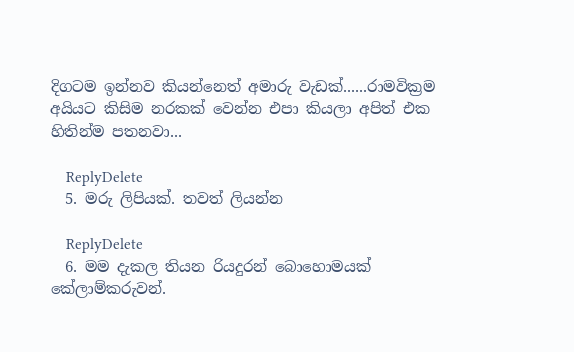දිගටම ඉන්නව කියන්නෙත් අමාරු වැඩක්......රාමවික්‍රම අයියට කිසිම නරකක් වෙන්න එපා කියලා අපිත් එක හිතින්ම පතනවා...

    ReplyDelete
  5. මරු ලිපියක්. තවත් ලියන්න

    ReplyDelete
  6. මම දැකල තියන රියදුරන් බොහොමයක් කේලාම්කරුවන්.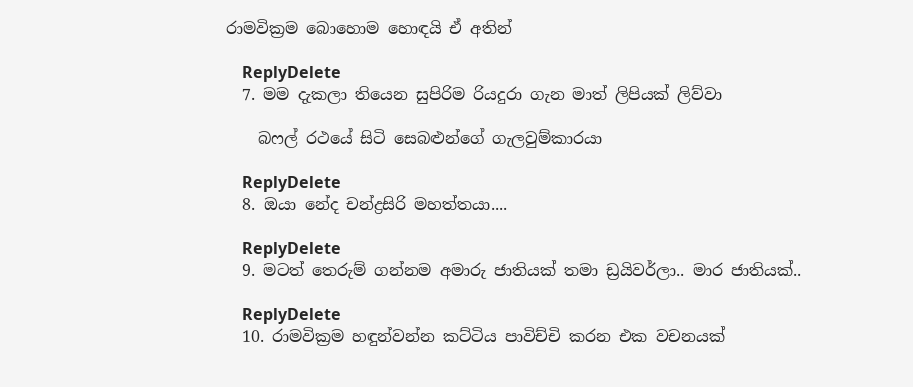රාමවික්‍රම බොහොම හොඳයි ඒ අතින්

    ReplyDelete
  7. මම දැකලා තියෙන සුපිරිම රියදුරා ගැන මාත් ලිපියක් ලිව්වා

    බෆල් රථයේ සිටි සෙබළුන්ගේ ගැලවුම්කාරයා

    ReplyDelete
  8. ඔයා නේද චන්ද්‍රසිරි මහත්තයා‍‍‍....

    ReplyDelete
  9. මටත් තෙරුම් ගන්නම අමාරු ජාතියක් තමා ඩ්‍රයිවර්ලා.. මාර ජාතියක්..

    ReplyDelete
  10. රාමවික්‍රම හඳුන්වන්න කට්ටිය පාවිච්චි කරන එක වචනයක්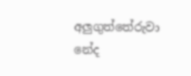අලුගුත්තේරුවා නේද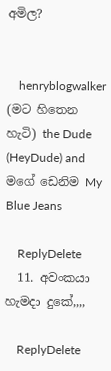අමිල?


    henryblogwalker (මට හිතෙන හැටි) the Dude (HeyDude) and මගේ ඩෙනිම My Blue Jeans

    ReplyDelete
  11. අවංකයා හැමදා දුකේ,,,,

    ReplyDelete